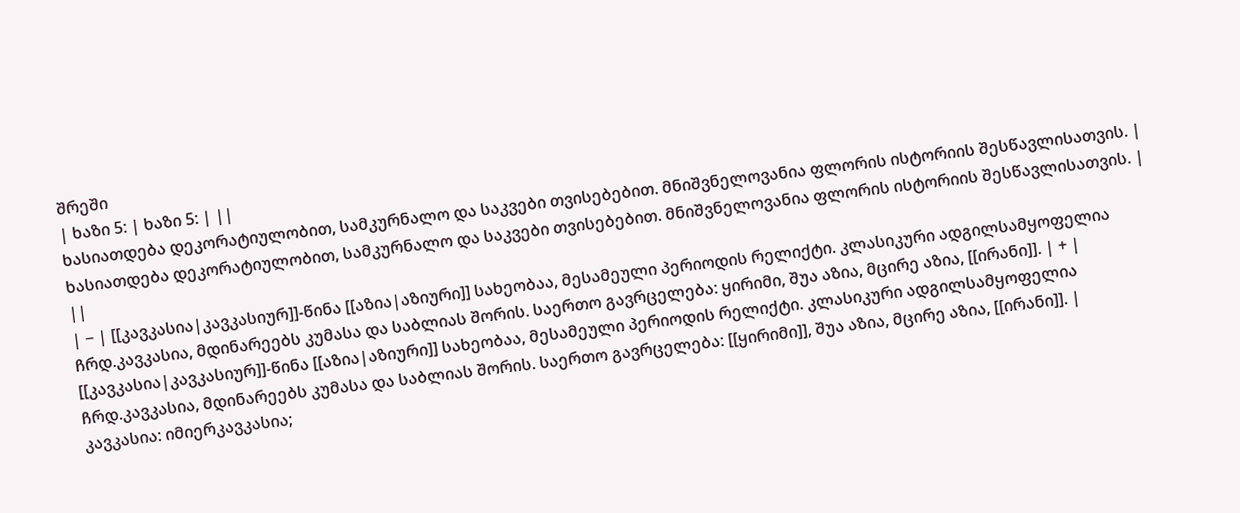შრეში
| ხაზი 5: | ხაზი 5: | ||
ხასიათდება დეკორატიულობით, სამკურნალო და საკვები თვისებებით. მნიშვნელოვანია ფლორის ისტორიის შესწავლისათვის. | ხასიათდება დეკორატიულობით, სამკურნალო და საკვები თვისებებით. მნიშვნელოვანია ფლორის ისტორიის შესწავლისათვის. | ||
| − | [[კავკასია|კავკასიურ]]-წინა [[აზია|აზიური]] სახეობაა, მესამეული პერიოდის რელიქტი. კლასიკური ადგილსამყოფელია ჩრდ.კავკასია, მდინარეებს კუმასა და საბლიას შორის. საერთო გავრცელება: ყირიმი, შუა აზია, მცირე აზია, [[ირანი]]. | + | [[კავკასია|კავკასიურ]]-წინა [[აზია|აზიური]] სახეობაა, მესამეული პერიოდის რელიქტი. კლასიკური ადგილსამყოფელია ჩრდ.კავკასია, მდინარეებს კუმასა და საბლიას შორის. საერთო გავრცელება: [[ყირიმი]], შუა აზია, მცირე აზია, [[ირანი]]. |
კავკასია: იმიერკავკასია;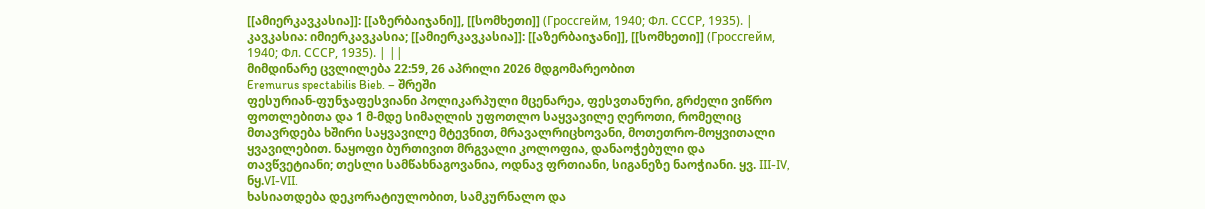[[ამიერკავკასია]]: [[აზერბაიჯანი]], [[სომხეთი]] (Гроссгейм, 1940; Фл. СССР, 1935). | კავკასია: იმიერკავკასია; [[ამიერკავკასია]]: [[აზერბაიჯანი]], [[სომხეთი]] (Гроссгейм, 1940; Фл. СССР, 1935). | ||
მიმდინარე ცვლილება 22:59, 26 აპრილი 2026 მდგომარეობით
Eremurus spectabilis Bieb. – შრეში
ფესურიან-ფუნჯაფესვიანი პოლიკარპული მცენარეა, ფესვთანური, გრძელი ვიწრო ფოთლებითა და 1 მ-მდე სიმაღლის უფოთლო საყვავილე ღეროთი, რომელიც მთავრდება ხშირი საყვავილე მტევნით, მრავალრიცხოვანი, მოთეთრო-მოყვითალი ყვავილებით. ნაყოფი ბურთივით მრგვალი კოლოფია, დანაოჭებული და თავწვეტიანი; თესლი სამწახნაგოვანია, ოდნავ ფრთიანი, სიგანეზე ნაოჭიანი. ყვ. III-IV, ნყ.VI-VII.
ხასიათდება დეკორატიულობით, სამკურნალო და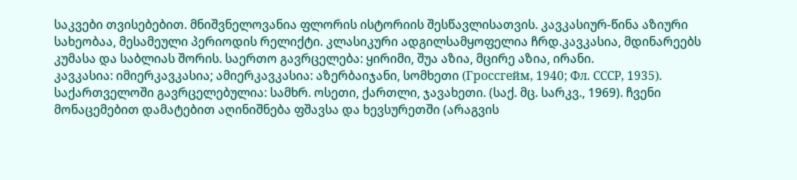საკვები თვისებებით. მნიშვნელოვანია ფლორის ისტორიის შესწავლისათვის. კავკასიურ-წინა აზიური სახეობაა, მესამეული პერიოდის რელიქტი. კლასიკური ადგილსამყოფელია ჩრდ.კავკასია, მდინარეებს კუმასა და საბლიას შორის. საერთო გავრცელება: ყირიმი, შუა აზია, მცირე აზია, ირანი.
კავკასია: იმიერკავკასია; ამიერკავკასია: აზერბაიჯანი, სომხეთი (Гроссгейм, 1940; Фл. СССР, 1935).
საქართველოში გავრცელებულია: სამხრ. ოსეთი, ქართლი, ჯავახეთი. (საქ. მც. სარკვ., 1969). ჩვენი მონაცემებით დამატებით აღინიშნება ფშავსა და ხევსურეთში (არაგვის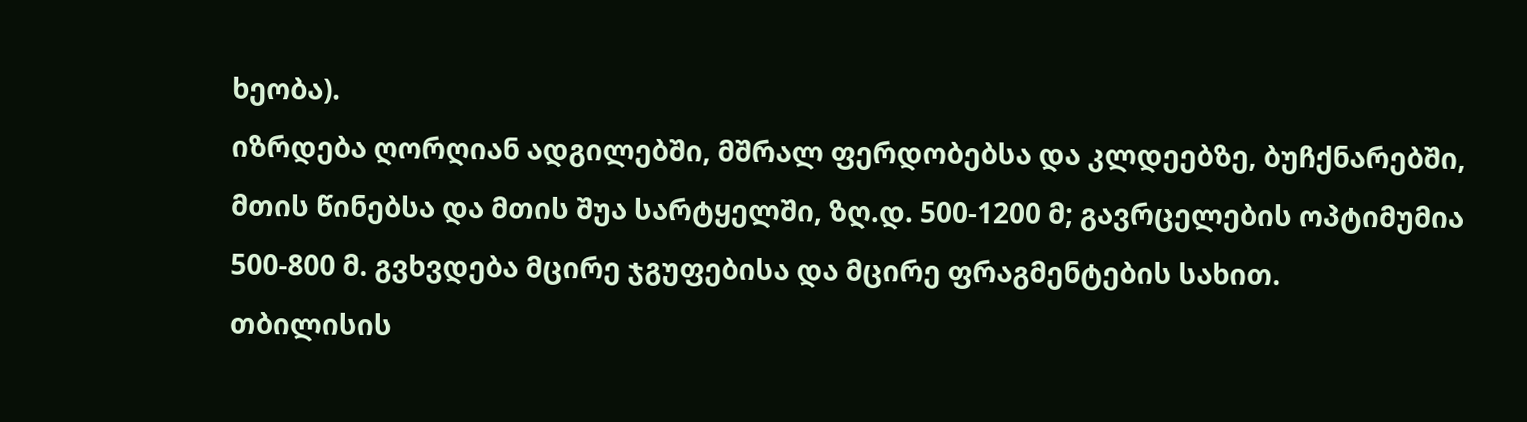ხეობა).
იზრდება ღორღიან ადგილებში, მშრალ ფერდობებსა და კლდეებზე, ბუჩქნარებში, მთის წინებსა და მთის შუა სარტყელში, ზღ.დ. 500-1200 მ; გავრცელების ოპტიმუმია 500-800 მ. გვხვდება მცირე ჯგუფებისა და მცირე ფრაგმენტების სახით.
თბილისის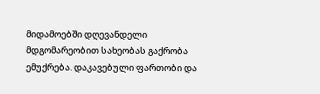მიდამოებში დღევანდელი მდგომარეობით სახეობას გაქრობა ემუქრება. დაკავებული ფართობი და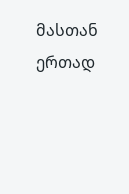მასთან ერთად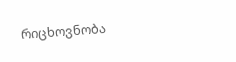რიცხოვნობა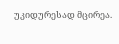უკიდურესად მცირეა.